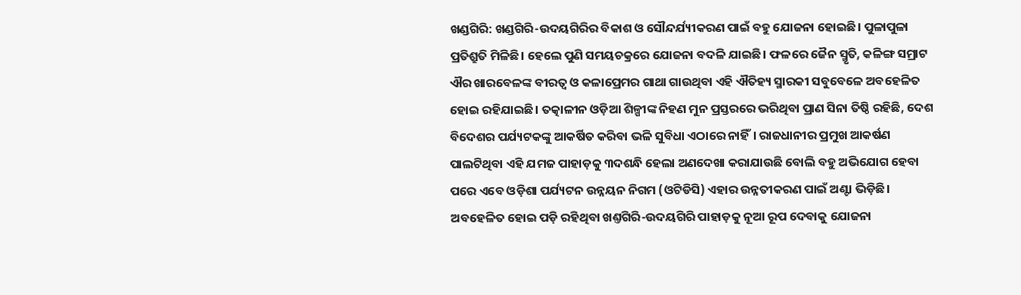ଖଣ୍ଡଗିରି: ଖଣ୍ଡଗିରି-ଉଦୟଗିରିର ବିକାଶ ଓ ସୌନ୍ଦର୍ଯ୍ୟୀକରଣ ପାଇଁ ବହୁ ଯୋଜନା ହୋଇଛି। ପୁଳାପୁଳା ପ୍ରତିଶ୍ରୁତି ମିଳିଛି। ହେଲେ ପୁଣି ସମୟଚକ୍ରରେ ଯୋଜନା ବଦଳି ଯାଇଛି। ଫଳରେ ଜୈନ ସ୍ମୃତି, କଳିଙ୍ଗ ସମ୍ରାଟ ଐର ଖାରବେଳଙ୍କ ବୀରତ୍ବ ଓ କଳାପ୍ରେମର ଗାଥା ଗାଉଥିବା ଏହି ଐତିହ୍ୟ ସ୍ମାରକୀ ସବୁବେଳେ ଅବହେଳିତ ହୋଇ ରହିଯାଇଛି। ତତ୍କାଳୀନ ଓଡ଼ିଆ ଶିଳ୍ପୀଙ୍କ ନିହଣ ମୁନ ପ୍ରସ୍ତରରେ ଭରିଥିବା ପ୍ରାଣ ସିନା ତିଷ୍ଠି ରହିଛି, ଦେଶ ବିଦେଶର ପର୍ଯ୍ୟଟକଙ୍କୁ ଆକର୍ଷିତ କରିବା ଭଳି ସୁବିଧା ଏଠାରେ ନାହିଁ। ରାଜଧାନୀର ପ୍ରମୁଖ ଆକର୍ଷଣ ପାଲଟିଥିବା ଏହି ଯମଜ ପାହାଡ଼କୁ ୩ଦଶନ୍ଧି ହେଲା ଅଣଦେଖା କରାଯାଉଛି ବୋଲି ବହୁ ଅଭିଯୋଗ ହେବା ପରେ ଏବେ ଓଡ଼ିଶା ପର୍ଯ୍ୟଟନ ଉନ୍ନୟନ ନିଗମ (ଓଟିଡିସି) ଏହାର ଉନ୍ନତୀକରଣ ପାଇଁ ଅଣ୍ଟା ଭିଡ଼ିଛି।
ଅବହେଳିତ ହୋଇ ପଡ଼ି ରହିଥିବା ଖଣ୍ତଗିରି-ଉଦୟଗିରି ପାହାଡ଼କୁ ନୂଆ ରୂପ ଦେବାକୁ ଯୋଜନା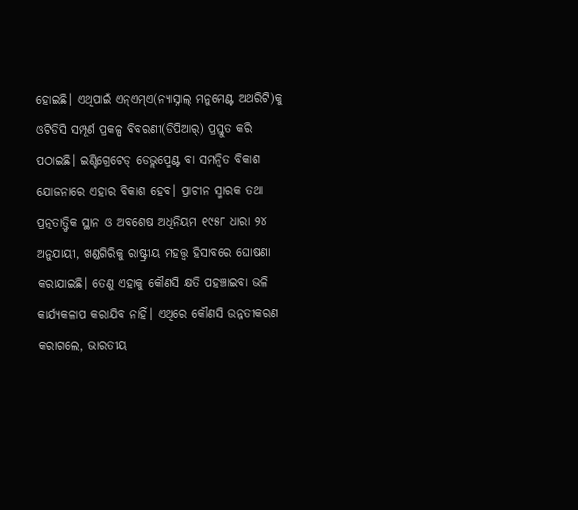ହୋଇଛି। ଏଥିପାଇଁ ଏନ୍ଏମ୍ଏ(ନ୍ୟାସ୍ନାଲ୍ ମନୁମେଣ୍ଟ ଅଥରିଟି)କୁ ଓଟିଡିସି ସମ୍ପୂର୍ଣ ପ୍ରକଳ୍ପ ବିବରଣୀ(ଡିପିଆର୍) ପ୍ରସ୍ତୁତ କରି ପଠାଇଛି। ଇଣ୍ଟିଗ୍ରେଟେଡ୍ ଡେଭ୍ଲପ୍ମେଣ୍ଟ ବା ସମନ୍ବିତ ବିକାଶ ଯୋଜନାରେ ଏହାର ବିକାଶ ହେବ। ପ୍ରାଚୀନ ସ୍ମାରକ ତଥା ପ୍ରତ୍ନତାତ୍ତ୍ବିକ ସ୍ଥାନ ଓ ଅବଶେଷ ଅଧିନିୟମ ୧୯୫୮ ଧାରା ୨୪ ଅନୁଯାୟୀ, ଖଣ୍ଡଗିରିକୁ ରାଷ୍ଟ୍ରୀୟ ମହତ୍ତ୍ବ ହିସାବରେ ଘୋଷଣା କରାଯାଇଛି। ତେଣୁ ଏହାକୁ କୌଣସି କ୍ଷତି ପହଞ୍ଚାଇବା ଭଳି କାର୍ଯ୍ୟକଳାପ କରାଯିବ ନାହିଁ। ଏଥିରେ କୌଣସି ଉନ୍ନତୀକରଣ କରାଗଲେ, ଭାରତୀୟ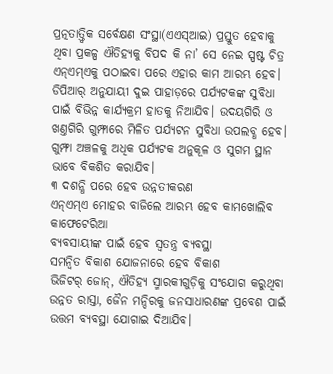ପ୍ରତ୍ନତାତ୍ତ୍ବିକ ସର୍ବେକ୍ଷଣ ସଂସ୍ଥା(ଏଏସ୍ଆଇ) ପ୍ରସ୍ତୁତ ହେବାକୁ ଥିବା ପ୍ରକଳ୍ପ ଐତିହ୍ୟକୁ ବିପଦ କି ନା’ ସେ ନେଇ ସ୍ପଷ୍ଟ ଚିତ୍ର ଏନ୍ଏମ୍ଏକୁ ପଠାଇବା ପରେ ଏହାର କାମ ଆରମ୍ଭ ହେବ।
ଡିପିଆର୍ ଅନୁଯାୟୀ ଦୁଇ ପାହାଡ଼ରେ ପର୍ଯ୍ୟଟକଙ୍କ ସୁବିଧା ପାଇଁ ବିଭିନ୍ନ କାର୍ଯ୍ୟକ୍ରମ ହାତକୁ ନିଆଯିବ। ଉଦୟଗିରି ଓ ଖଣ୍ତଗିରି ଗୁମ୍ଫାରେ ମିଳିତ ପର୍ଯ୍ୟଟନ ସୁବିଧା ଉପଲବ୍ଧ ହେବ। ଗୁମ୍ଫା ଅଞ୍ଚଳକୁ ଅଧିକ ପର୍ଯ୍ୟଟକ ଅନୁକୂଳ ଓ ସୁଗମ ସ୍ଥାନ ଭାବେ ବିକଶିତ କରାଯିବ।
୩ ଦଶନ୍ଧି ପରେ ହେବ ଉନ୍ନତୀକରଣ
ଏନ୍ଏମ୍ଏ ମୋହର ବାଜିଲେ ଆରମ୍ଭ ହେବ କାମଖୋଲିବ କାଫେଟେରିଆ
ବ୍ୟବସାୟୀଙ୍କ ପାଇଁ ହେବ ସ୍ବତନ୍ତ୍ର ବ୍ୟବସ୍ଥା
ସମନ୍ବିତ ବିକାଶ ଯୋଜନାରେ ହେବ ବିକାଶ
ଭିଜିଟର୍ ଜୋନ୍, ଐତିହ୍ୟ ସ୍ମାରକୀଗୁଡ଼ିକୁ ସଂଯୋଗ କରୁଥିବା ଉନ୍ନତ ରାସ୍ତା, ଜୈନ ମନ୍ଦିରକୁ ଜନସାଧାରଣଙ୍କ ପ୍ରବେଶ ପାଇଁ ଉତ୍ତମ ବ୍ୟବସ୍ଥା ଯୋଗାଇ ଦିଆଯିବ।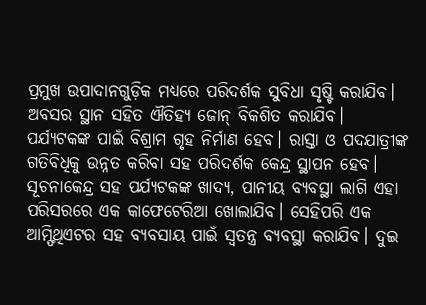ପ୍ରମୁଖ ଉପାଦାନଗୁଡ଼ିକ ମଧ୍ୟରେ ପରିଦର୍ଶକ ସୁବିଧା ସୃଷ୍ଟି କରାଯିବ। ଅବସର ସ୍ଥାନ ସହିତ ଐତିହ୍ୟ ଜୋନ୍ ବିକଶିତ କରାଯିବ। ପର୍ଯ୍ୟଟକଙ୍କ ପାଇଁ ବିଶ୍ରାମ ଗୃହ ନିର୍ମାଣ ହେବ। ରାସ୍ତା ଓ ପଦଯାତ୍ରୀଙ୍କ ଗତିବିଧିକୁ ଉନ୍ନତ କରିବା ସହ ପରିଦର୍ଶକ କେନ୍ଦ୍ର ସ୍ଥାପନ ହେବ। ସୂଚନାକେନ୍ଦ୍ର ସହ ପର୍ଯ୍ୟଟକଙ୍କ ଖାଦ୍ୟ, ପାନୀୟ ବ୍ୟବସ୍ଥା ଲାଗି ଏହା ପରିସରରେ ଏକ କାଫେଟେରିଆ ଖୋଲାଯିବ। ସେହିପରି ଏକ ଆମ୍ଫିଥିଏଟର ସହ ବ୍ୟବସାୟ ପାଇଁ ସ୍ବତନ୍ତ୍ର ବ୍ୟବସ୍ଥା କରାଯିବ। ଦୁଇ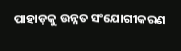ପାହାଡ଼କୁ ଉନ୍ନତ ସଂଯୋଗୀକରଣ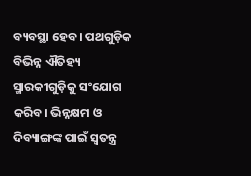ବ୍ୟବସ୍ଥା ହେବ। ପଥଗୁଡ଼ିକ ବିଭିନ୍ନ ଐତିହ୍ୟ ସ୍ମାରକୀଗୁଡ଼ିକୁ ସଂଯୋଗ କରିବ। ଭିନ୍ନକ୍ଷମ ଓ ଦିବ୍ୟାଙ୍ଗଙ୍କ ପାଇଁ ସ୍ବତନ୍ତ୍ର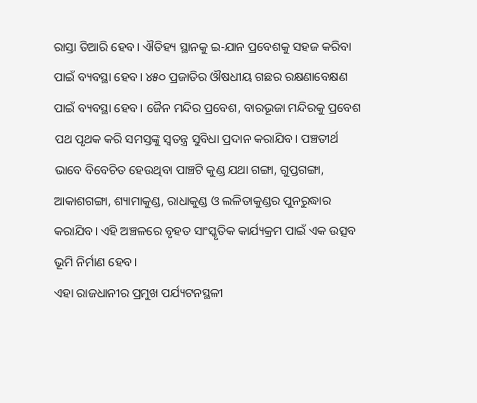ରାସ୍ତା ତିଆରି ହେବ। ଐତିହ୍ୟ ସ୍ଥାନକୁ ଇ-ଯାନ ପ୍ରବେଶକୁ ସହଜ କରିବା ପାଇଁ ବ୍ୟବସ୍ଥା ହେବ। ୪୫୦ ପ୍ରଜାତିର ଔଷଧୀୟ ଗଛର ରକ୍ଷଣାବେକ୍ଷଣ ପାଇଁ ବ୍ୟବସ୍ଥା ହେବ। ଜୈନ ମନ୍ଦିର ପ୍ରବେଶ, ବାରଭୂଜା ମନ୍ଦିରକୁ ପ୍ରବେଶ ପଥ ପୃଥକ କରି ସମସ୍ତଙ୍କୁ ସ୍ବତନ୍ତ୍ର ସୁବିଧା ପ୍ରଦାନ କରାଯିବ। ପଞ୍ଚତୀର୍ଥ ଭାବେ ବିବେଚିତ ହେଉଥିବା ପାଞ୍ଚଟି କୁଣ୍ଡ ଯଥା ଗଙ୍ଗା, ଗୁପ୍ତଗଙ୍ଗା, ଆକାଶଗଙ୍ଗା, ଶ୍ୟାମାକୁଣ୍ଡ, ରାଧାକୁଣ୍ଡ ଓ ଲଳିତାକୁଣ୍ଡର ପୁନରୁଦ୍ଧାର କରାଯିବ। ଏହି ଅଞ୍ଚଳରେ ବୃହତ ସାଂସ୍କୃତିକ କାର୍ଯ୍ୟକ୍ରମ ପାଇଁ ଏକ ଉତ୍ସବ ଭୂମି ନିର୍ମାଣ ହେବ।
ଏହା ରାଜଧାନୀର ପ୍ରମୁଖ ପର୍ଯ୍ୟଟନସ୍ଥଳୀ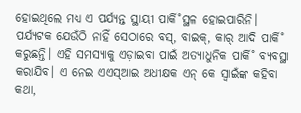ହୋଇଥିଲେ ମଧ୍ୟ ଏ ପର୍ଯ୍ୟନ୍ତ ସ୍ଥାୟୀ ପାର୍କି˚ସ୍ଥଳ ହୋଇପାରିନି। ପର୍ଯ୍ୟଟକ ଯେଉଁଠି ନାହିଁ ସେଠାରେ ବସ୍, ବାଇକ୍, କାର୍ ଆଦି ପାର୍କି˚ କରୁଛନ୍ତି। ଏହି ସମସ୍ୟାକୁ ଏଡ଼ାଇବା ପାଇଁ ଅତ୍ୟାଧୁନିକ ପାର୍କି˚ ବ୍ୟବସ୍ଥା କରାଯିବ। ଏ ନେଇ ଏଏସ୍ଆଇ ଅଧୀକ୍ଷକ ଏନ୍ କେ ସ୍ବାଇଁଙ୍କ କହିବା କଥା,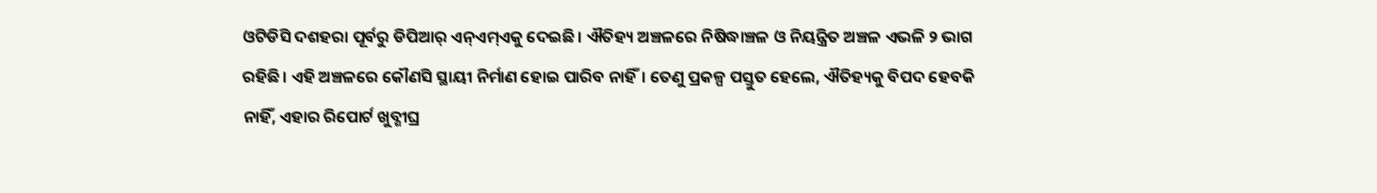ଓଟିଡିସି ଦଶହରା ପୂର୍ବରୁ ଡିପିଆର୍ ଏନ୍ଏମ୍ଏକୁ ଦେଇଛି। ଐତିହ୍ୟ ଅଞ୍ଚଳରେ ନିଷିଦ୍ଧାଞ୍ଚଳ ଓ ନିୟନ୍ତ୍ରିତ ଅଞ୍ଚଳ ଏଭଳି ୨ ଭାଗ ରହିଛି। ଏହି ଅଞ୍ଚଳରେ କୌଣସି ସ୍ଥାୟୀ ନିର୍ମାଣ ହୋଇ ପାରିବ ନାହିଁ। ତେଣୁ ପ୍ରକଳ୍ପ ପସ୍ତୁତ ହେଲେ, ଐତିହ୍ୟକୁ ବିପଦ ହେବକି ନାହିଁ, ଏହାର ରିପୋର୍ଟ ଖୁବ୍ଶୀଘ୍ର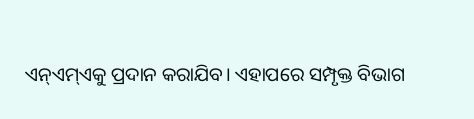ଏନ୍ଏମ୍ଏକୁ ପ୍ରଦାନ କରାଯିବ। ଏହାପରେ ସମ୍ପୃକ୍ତ ବିଭାଗ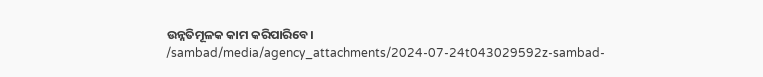ଉନ୍ନତିମୂଳକ କାମ କରିପାରିବେ।
/sambad/media/agency_attachments/2024-07-24t043029592z-sambad-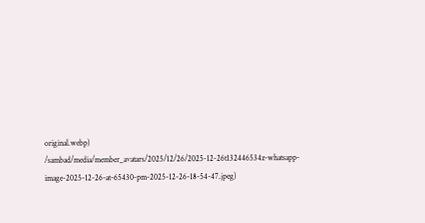original.webp)
/sambad/media/member_avatars/2025/12/26/2025-12-26t132446534z-whatsapp-image-2025-12-26-at-65430-pm-2025-12-26-18-54-47.jpeg)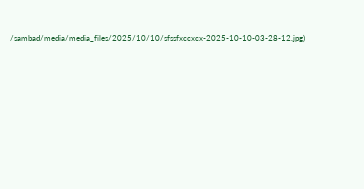/sambad/media/media_files/2025/10/10/sfssfxccxcx-2025-10-10-03-28-12.jpg)